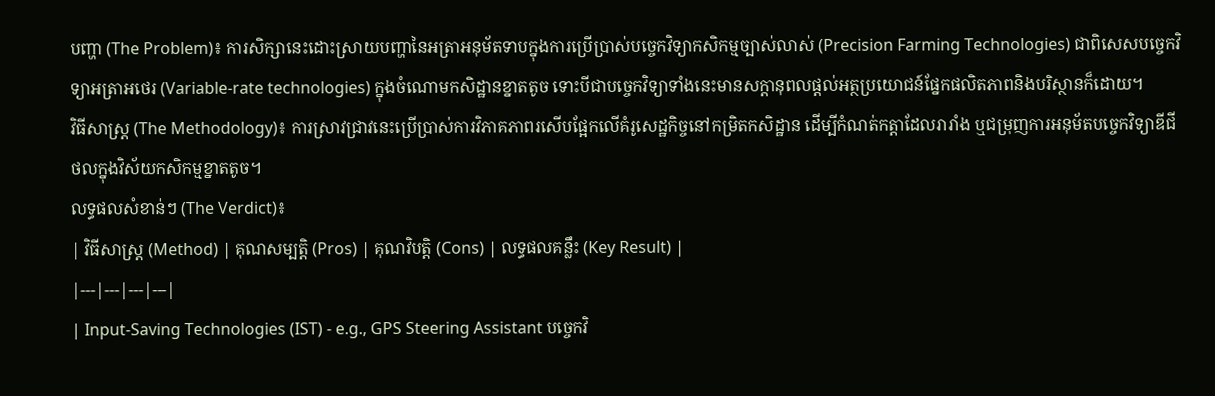បញ្ហា (The Problem)៖ ការសិក្សានេះដោះស្រាយបញ្ហានៃអត្រាអនុម័តទាបក្នុងការប្រើប្រាស់បច្ចេកវិទ្យាកសិកម្មច្បាស់លាស់ (Precision Farming Technologies) ជាពិសេសបច្ចេកវិទ្យាអត្រាអថេរ (Variable-rate technologies) ក្នុងចំណោមកសិដ្ឋានខ្នាតតូច ទោះបីជាបច្ចេកវិទ្យាទាំងនេះមានសក្តានុពលផ្តល់អត្ថប្រយោជន៍ផ្នែកផលិតភាពនិងបរិស្ថានក៏ដោយ។
វិធីសាស្ត្រ (The Methodology)៖ ការស្រាវជ្រាវនេះប្រើប្រាស់ការវិភាគភាពរសើបផ្អែកលើគំរូសេដ្ឋកិច្ចនៅកម្រិតកសិដ្ឋាន ដើម្បីកំណត់កត្តាដែលរារាំង ឬជម្រុញការអនុម័តបច្ចេកវិទ្យាឌីជីថលក្នុងវិស័យកសិកម្មខ្នាតតូច។
លទ្ធផលសំខាន់ៗ (The Verdict)៖
| វិធីសាស្ត្រ (Method) | គុណសម្បត្តិ (Pros) | គុណវិបត្តិ (Cons) | លទ្ធផលគន្លឹះ (Key Result) |
|---|---|---|---|
| Input-Saving Technologies (IST) - e.g., GPS Steering Assistant បច្ចេកវិ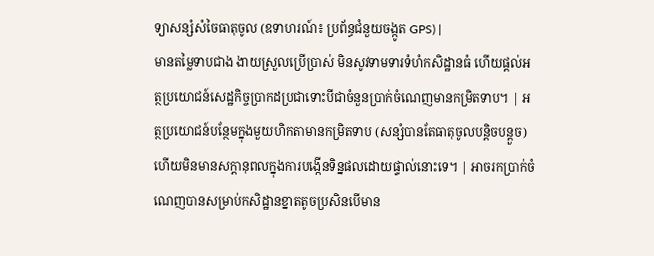ទ្យាសន្សំសំចៃធាតុចូល (ឧទាហរណ៍៖ ប្រព័ន្ធជំនួយចង្កូត GPS) |
មានតម្លៃទាបជាង ងាយស្រួលប្រើប្រាស់ មិនសូវទាមទារទំហំកសិដ្ឋានធំ ហើយផ្តល់អត្ថប្រយោជន៍សេដ្ឋកិច្ចប្រាកដប្រជាទោះបីជាចំនួនប្រាក់ចំណេញមានកម្រិតទាប។ | អត្ថប្រយោជន៍បន្ថែមក្នុងមួយហិកតាមានកម្រិតទាប (សន្សំបានតែធាតុចូលបន្តិចបន្តួច) ហើយមិនមានសក្តានុពលក្នុងការបង្កើនទិន្នផលដោយផ្ទាល់នោះទេ។ | អាចរកប្រាក់ចំណេញបានសម្រាប់កសិដ្ឋានខ្នាតតូចប្រសិនបើមាន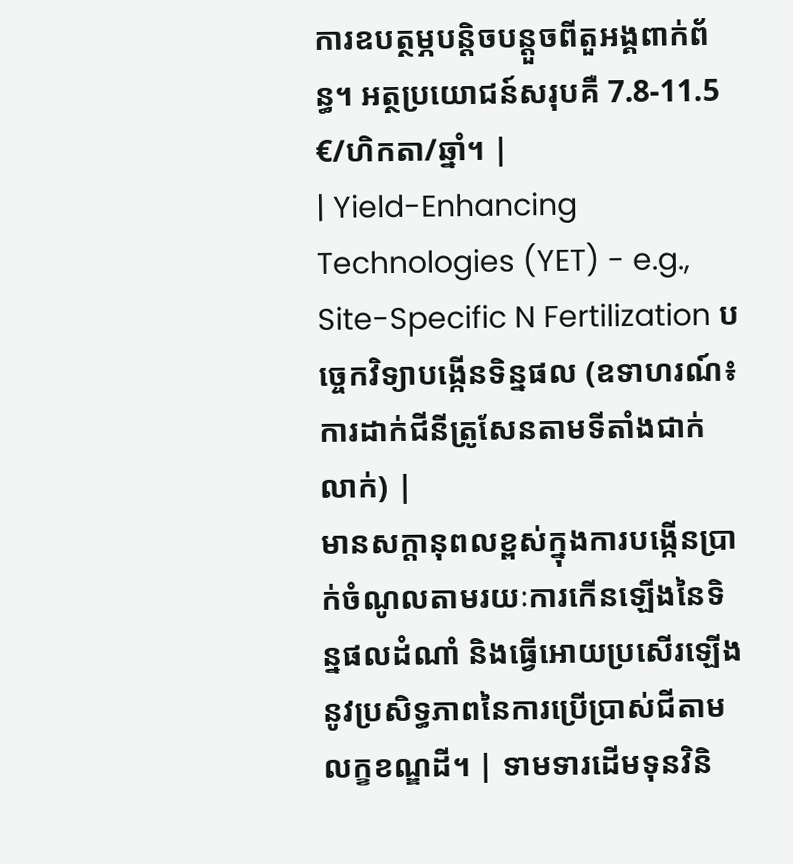ការឧបត្ថម្ភបន្តិចបន្តួចពីតួអង្គពាក់ព័ន្ធ។ អត្ថប្រយោជន៍សរុបគឺ 7.8-11.5 €/ហិកតា/ឆ្នាំ។ |
| Yield-Enhancing Technologies (YET) - e.g., Site-Specific N Fertilization បច្ចេកវិទ្យាបង្កើនទិន្នផល (ឧទាហរណ៍៖ ការដាក់ជីនីត្រូសែនតាមទីតាំងជាក់លាក់) |
មានសក្តានុពលខ្ពស់ក្នុងការបង្កើនប្រាក់ចំណូលតាមរយៈការកើនឡើងនៃទិន្នផលដំណាំ និងធ្វើអោយប្រសើរឡើងនូវប្រសិទ្ធភាពនៃការប្រើប្រាស់ជីតាមលក្ខខណ្ឌដី។ | ទាមទារដើមទុនវិនិ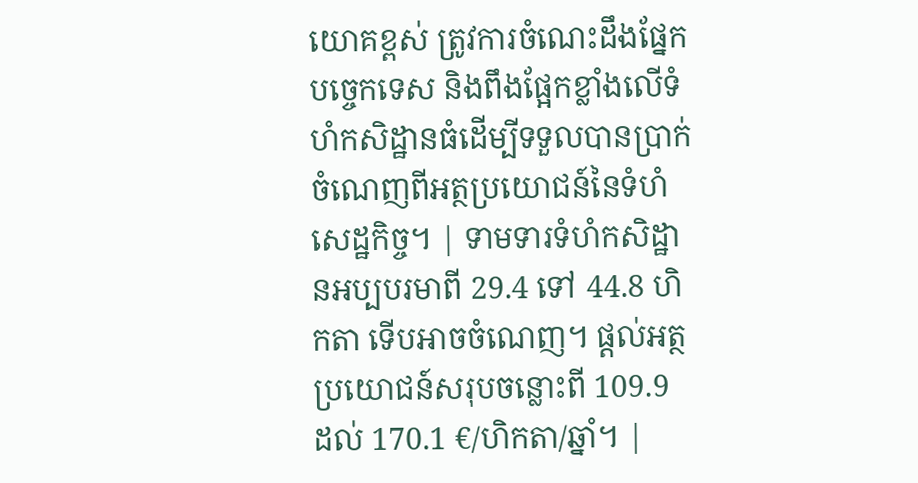យោគខ្ពស់ ត្រូវការចំណេះដឹងផ្នែកបច្ចេកទេស និងពឹងផ្អែកខ្លាំងលើទំហំកសិដ្ឋានធំដើម្បីទទួលបានប្រាក់ចំណេញពីអត្ថប្រយោជន៍នៃទំហំសេដ្ឋកិច្ច។ | ទាមទារទំហំកសិដ្ឋានអប្បបរមាពី 29.4 ទៅ 44.8 ហិកតា ទើបអាចចំណេញ។ ផ្តល់អត្ថប្រយោជន៍សរុបចន្លោះពី 109.9 ដល់ 170.1 €/ហិកតា/ឆ្នាំ។ |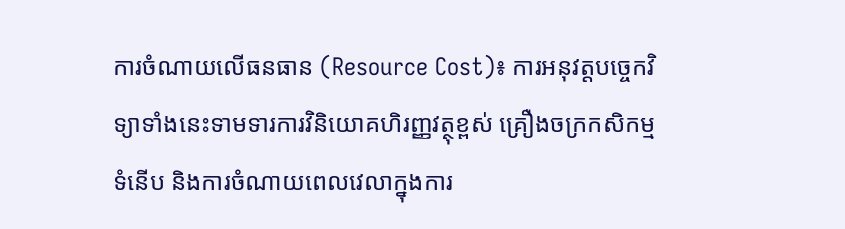ការចំណាយលើធនធាន (Resource Cost)៖ ការអនុវត្តបច្ចេកវិទ្យាទាំងនេះទាមទារការវិនិយោគហិរញ្ញវត្ថុខ្ពស់ គ្រឿងចក្រកសិកម្មទំនើប និងការចំណាយពេលវេលាក្នុងការ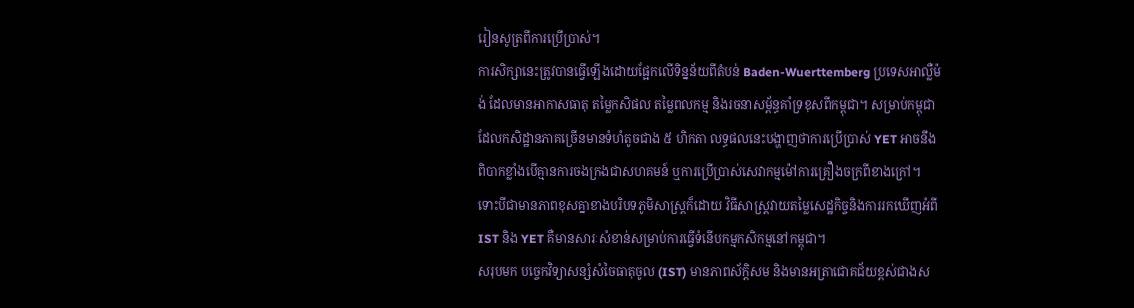រៀនសូត្រពីការប្រើប្រាស់។
ការសិក្សានេះត្រូវបានធ្វើឡើងដោយផ្អែកលើទិន្នន័យពីតំបន់ Baden-Wuerttemberg ប្រទេសអាល្លឺម៉ង់ ដែលមានអាកាសធាតុ តម្លៃកសិផល តម្លៃពលកម្ម និងរចនាសម្ព័ន្ធគាំទ្រខុសពីកម្ពុជា។ សម្រាប់កម្ពុជាដែលកសិដ្ឋានភាគច្រើនមានទំហំតូចជាង ៥ ហិកតា លទ្ធផលនេះបង្ហាញថាការប្រើប្រាស់ YET អាចនឹងពិបាកខ្លាំងបើគ្មានការចងក្រងជាសហគមន៍ ឬការប្រើប្រាស់សេវាកម្មម៉ៅការគ្រឿងចក្រពីខាងក្រៅ។
ទោះបីជាមានភាពខុសគ្នាខាងបរិបទភូមិសាស្ត្រក៏ដោយ វិធីសាស្ត្រវាយតម្លៃសេដ្ឋកិច្ចនិងការរកឃើញអំពី IST និង YET គឺមានសារៈសំខាន់សម្រាប់ការធ្វើទំនើបកម្មកសិកម្មនៅកម្ពុជា។
សរុបមក បច្ចេកវិទ្យាសន្សំសំចៃធាតុចូល (IST) មានភាពស័ក្តិសម និងមានអត្រាជោគជ័យខ្ពស់ជាងស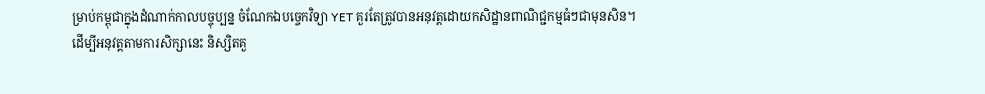ម្រាប់កម្ពុជាក្នុងដំណាក់កាលបច្ចុប្បន្ន ចំណែកឯបច្ចេកវិទ្យា YET គួរតែត្រូវបានអនុវត្តដោយកសិដ្ឋានពាណិជ្ជកម្មធំៗជាមុនសិន។
ដើម្បីអនុវត្តតាមការសិក្សានេះ និស្សិតគួ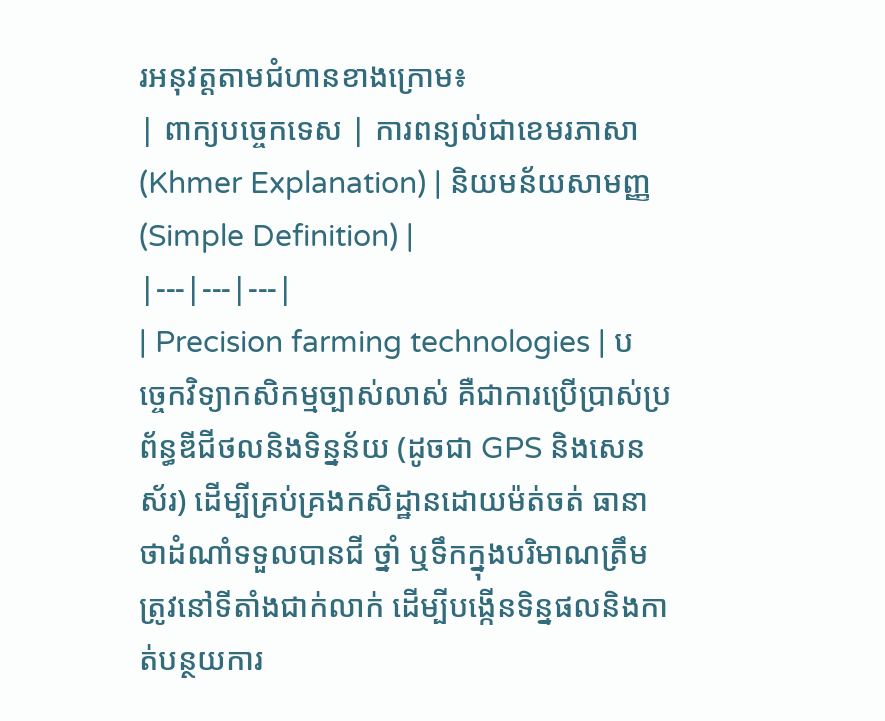រអនុវត្តតាមជំហានខាងក្រោម៖
| ពាក្យបច្ចេកទេស | ការពន្យល់ជាខេមរភាសា (Khmer Explanation) | និយមន័យសាមញ្ញ (Simple Definition) |
|---|---|---|
| Precision farming technologies | បច្ចេកវិទ្យាកសិកម្មច្បាស់លាស់ គឺជាការប្រើប្រាស់ប្រព័ន្ធឌីជីថលនិងទិន្នន័យ (ដូចជា GPS និងសេនស័រ) ដើម្បីគ្រប់គ្រងកសិដ្ឋានដោយម៉ត់ចត់ ធានាថាដំណាំទទួលបានជី ថ្នាំ ឬទឹកក្នុងបរិមាណត្រឹមត្រូវនៅទីតាំងជាក់លាក់ ដើម្បីបង្កើនទិន្នផលនិងកាត់បន្ថយការ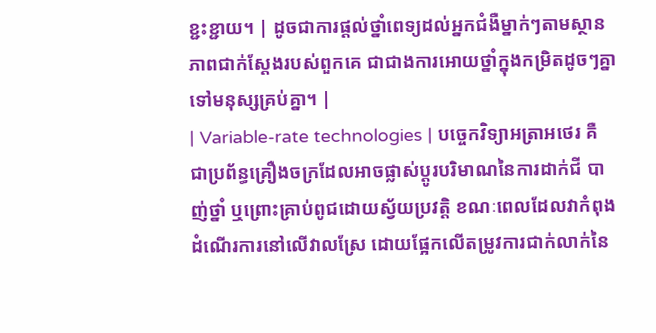ខ្ជះខ្ជាយ។ | ដូចជាការផ្តល់ថ្នាំពេទ្យដល់អ្នកជំងឺម្នាក់ៗតាមស្ថានភាពជាក់ស្តែងរបស់ពួកគេ ជាជាងការអោយថ្នាំក្នុងកម្រិតដូចៗគ្នាទៅមនុស្សគ្រប់គ្នា។ |
| Variable-rate technologies | បច្ចេកវិទ្យាអត្រាអថេរ គឺជាប្រព័ន្ធគ្រឿងចក្រដែលអាចផ្លាស់ប្តូរបរិមាណនៃការដាក់ជី បាញ់ថ្នាំ ឬព្រោះគ្រាប់ពូជដោយស្វ័យប្រវត្តិ ខណៈពេលដែលវាកំពុងដំណើរការនៅលើវាលស្រែ ដោយផ្អែកលើតម្រូវការជាក់លាក់នៃ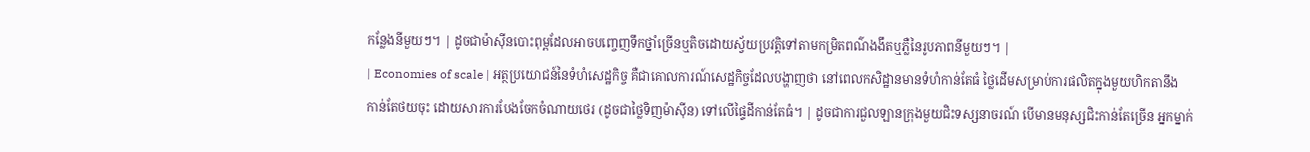កន្លែងនីមួយៗ។ | ដូចជាម៉ាស៊ីនបោះពុម្ពដែលអាចបញ្ចេញទឹកថ្នាំច្រើនឬតិចដោយស្វ័យប្រវត្តិទៅតាមកម្រិតពណ៌ងងឹតឬភ្លឺនៃរូបភាពនីមួយៗ។ |
| Economies of scale | អត្ថប្រយោជន៍នៃទំហំសេដ្ឋកិច្ច គឺជាគោលការណ៍សេដ្ឋកិច្ចដែលបង្ហាញថា នៅពេលកសិដ្ឋានមានទំហំកាន់តែធំ ថ្លៃដើមសម្រាប់ការផលិតក្នុងមួយហិកតានឹងកាន់តែថយចុះ ដោយសារការបែងចែកចំណាយថេរ (ដូចជាថ្លៃទិញម៉ាស៊ីន) ទៅលើផ្ទៃដីកាន់តែធំ។ | ដូចជាការជួលឡានក្រុងមួយជិះទស្សនាចរណ៍ បើមានមនុស្សជិះកាន់តែច្រើន អ្នកម្នាក់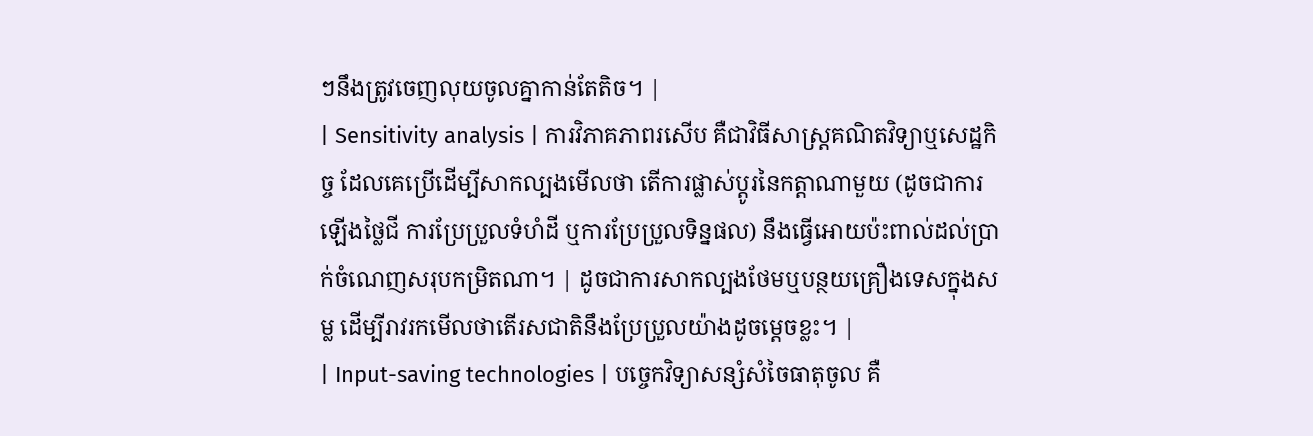ៗនឹងត្រូវចេញលុយចូលគ្នាកាន់តែតិច។ |
| Sensitivity analysis | ការវិភាគភាពរសើប គឺជាវិធីសាស្ត្រគណិតវិទ្យាឬសេដ្ឋកិច្ច ដែលគេប្រើដើម្បីសាកល្បងមើលថា តើការផ្លាស់ប្តូរនៃកត្តាណាមួយ (ដូចជាការឡើងថ្លៃជី ការប្រែប្រួលទំហំដី ឬការប្រែប្រួលទិន្នផល) នឹងធ្វើអោយប៉ះពាល់ដល់ប្រាក់ចំណេញសរុបកម្រិតណា។ | ដូចជាការសាកល្បងថែមឬបន្ថយគ្រឿងទេសក្នុងសម្ល ដើម្បីរាវរកមើលថាតើរសជាតិនឹងប្រែប្រួលយ៉ាងដូចម្តេចខ្លះ។ |
| Input-saving technologies | បច្ចេកវិទ្យាសន្សំសំចៃធាតុចូល គឺ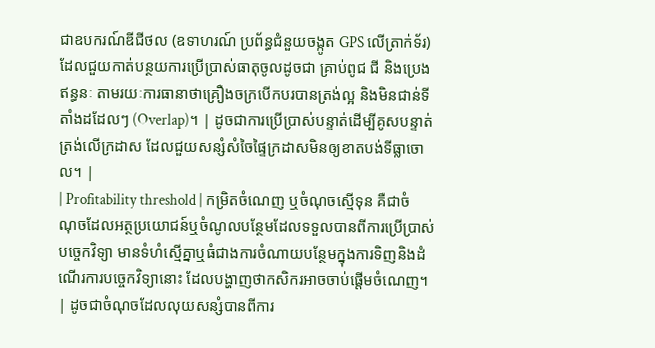ជាឧបករណ៍ឌីជីថល (ឧទាហរណ៍ ប្រព័ន្ធជំនួយចង្កូត GPS លើត្រាក់ទ័រ) ដែលជួយកាត់បន្ថយការប្រើប្រាស់ធាតុចូលដូចជា គ្រាប់ពូជ ជី និងប្រេងឥន្ធនៈ តាមរយៈការធានាថាគ្រឿងចក្របើកបរបានត្រង់ល្អ និងមិនជាន់ទីតាំងដដែលៗ (Overlap)។ | ដូចជាការប្រើប្រាស់បន្ទាត់ដើម្បីគូសបន្ទាត់ត្រង់លើក្រដាស ដែលជួយសន្សំសំចៃផ្ទៃក្រដាសមិនឲ្យខាតបង់ទីធ្លាចោល។ |
| Profitability threshold | កម្រិតចំណេញ ឬចំណុចស្មើទុន គឺជាចំណុចដែលអត្ថប្រយោជន៍ឬចំណូលបន្ថែមដែលទទួលបានពីការប្រើប្រាស់បច្ចេកវិទ្យា មានទំហំស្មើគ្នាឬធំជាងការចំណាយបន្ថែមក្នុងការទិញនិងដំណើរការបច្ចេកវិទ្យានោះ ដែលបង្ហាញថាកសិករអាចចាប់ផ្តើមចំណេញ។ | ដូចជាចំណុចដែលលុយសន្សំបានពីការ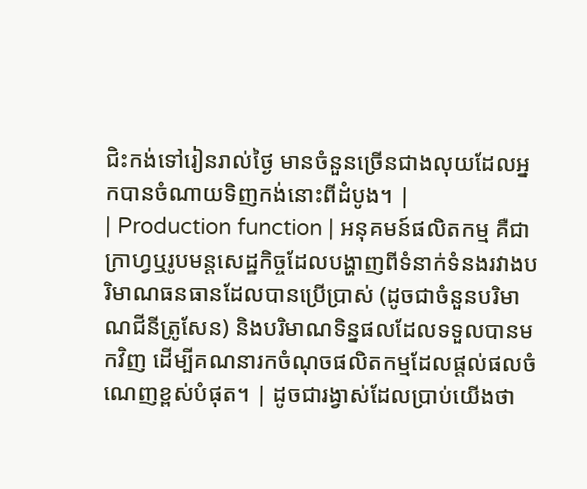ជិះកង់ទៅរៀនរាល់ថ្ងៃ មានចំនួនច្រើនជាងលុយដែលអ្នកបានចំណាយទិញកង់នោះពីដំបូង។ |
| Production function | អនុគមន៍ផលិតកម្ម គឺជាក្រាហ្វឬរូបមន្តសេដ្ឋកិច្ចដែលបង្ហាញពីទំនាក់ទំនងរវាងបរិមាណធនធានដែលបានប្រើប្រាស់ (ដូចជាចំនួនបរិមាណជីនីត្រូសែន) និងបរិមាណទិន្នផលដែលទទួលបានមកវិញ ដើម្បីគណនារកចំណុចផលិតកម្មដែលផ្តល់ផលចំណេញខ្ពស់បំផុត។ | ដូចជារង្វាស់ដែលប្រាប់យើងថា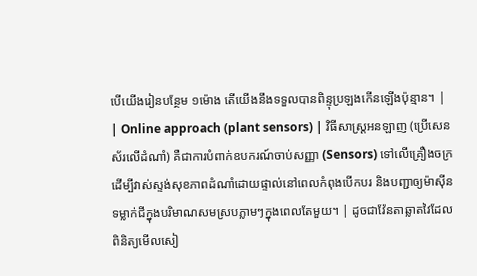បើយើងរៀនបន្ថែម ១ម៉ោង តើយើងនឹងទទួលបានពិន្ទុប្រឡងកើនឡើងប៉ុន្មាន។ |
| Online approach (plant sensors) | វិធីសាស្ត្រអនឡាញ (ប្រើសេនស័រលើដំណាំ) គឺជាការបំពាក់ឧបករណ៍ចាប់សញ្ញា (Sensors) ទៅលើគ្រឿងចក្រ ដើម្បីវាស់ស្ទង់សុខភាពដំណាំដោយផ្ទាល់នៅពេលកំពុងបើកបរ និងបញ្ជាឲ្យម៉ាស៊ីនទម្លាក់ជីក្នុងបរិមាណសមស្របភ្លាមៗក្នុងពេលតែមួយ។ | ដូចជាវ៉ែនតាឆ្លាតវៃដែលពិនិត្យមើលសៀ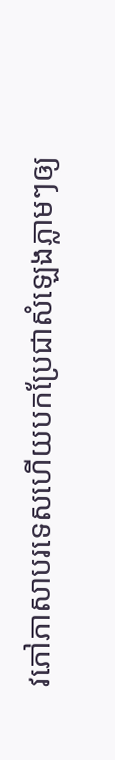វភៅភាសាបរទេសហើយបកប្រែជាសំឡេងភ្លាមៗឲ្យ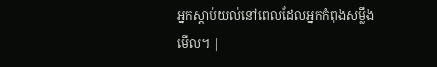អ្នកស្តាប់យល់នៅពេលដែលអ្នកកំពុងសម្លឹងមើល។ |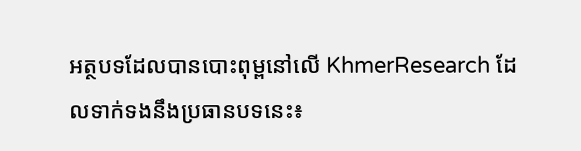អត្ថបទដែលបានបោះពុម្ពនៅលើ KhmerResearch ដែលទាក់ទងនឹងប្រធានបទនេះ៖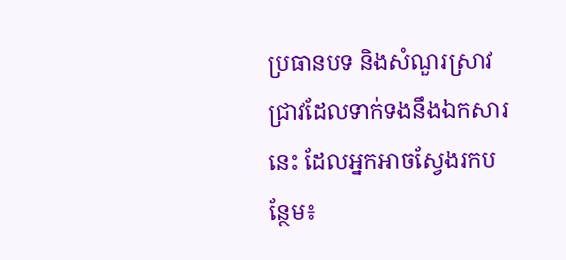ប្រធានបទ និងសំណួរស្រាវជ្រាវដែលទាក់ទងនឹងឯកសារនេះ ដែលអ្នកអាចស្វែងរកបន្ថែម៖